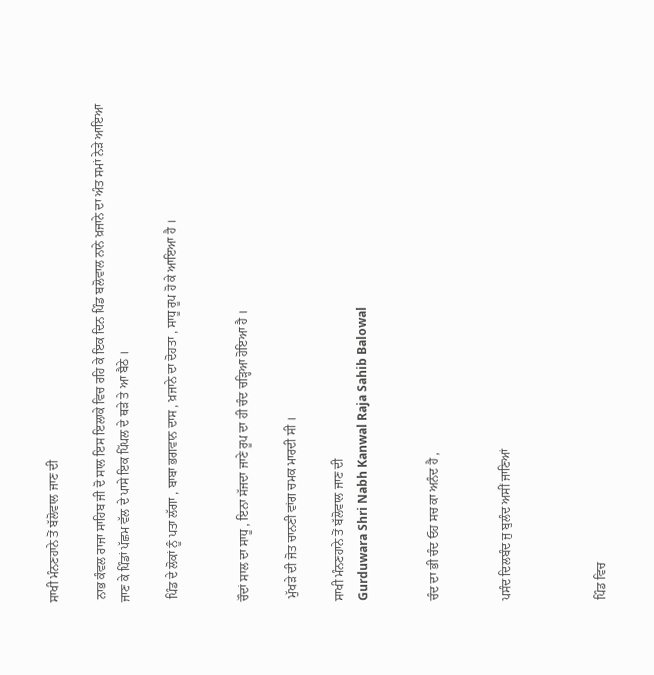ਸਾਖੀ ਮੰਨਣਹਾਨੇ ਤੋਂ ਬੱਲੋਵਾਲ ਜਾਣ ਦੀ

 ਨਾਭ ਕੰਵਲ ਰਾਜਾ ਸਾਹਿਬ ਜੀ ਦੋ ਸਾਲ ਇਸ ਇਲਾਕੇ ਵਿਚ ਰਹਿ ਕੇ ਇਕ ਦਿਨ ਪਿੰਡ ਬਲੋਵਾਲ ਨਾਨੇ ਖ਼ਜਾਨੇ ਦਾ ਅੰਤ ਸਮਾਂ ਨੇੜੇ ਆਇਆ ਜਾਣ ਕੇ ਪਿੰਡਾਂ ਪੱਛਮ ਵੱਲ ਦੇ ਪਾਸੇ ਇਕ ਪਿੱਪਲ ਦੇ ਥੜੇ ਤੇ ਆ ਬੈਠੇ ।

 ਪਿੰਡ ਦੇ ਲੋਕਾਂ ਨੂੰ ਪਤਾ ਲੱਗਾ , ਬਾਬਾ ਭਗਵਾਨ ਦਾਸ , ਖ਼ਜਾਨੇ ਦਾ ਦੋਹਤਾ , ਸਾਧੂ ਰੂਪ ਹੋ ਕੇ ਆਇਆ ਹੈ ।


ਚੌਦਾਂ ਸਾਲ ਦਾ ਸਾਧੂ , ਇਨਾ ਸੱਜਦਾ ਜਾਣੇ ਰੂਪ ਦਾ ਹੀ ਚੰਦ ਚੜ੍ਹਿਆ ਹੋਇਆ ਹੈ ।

 ਮੁੱਖੜੇ ਦੀ ਜੋਤ ਚਾਨਣੀ ਵਾਂਗ ਚਮਕ ਮਾਰਦੀ ਸੀ ।

ਸਾਖੀ ਮੰਨਣਹਾਨੇ ਤੋਂ ਬੱਲੋਵਾਲ ਜਾਣ ਦੀ
Gurduwara Shri Nabh Kanwal Raja Sahib Balowal


ਚੰਦ ਦਾ ਭੀ ਚੰਦ ਓਹ ਸਚ ਕਾ ਅਨੰਦ ਹੈ ,


ਪਸੰਦ ਦਿਲਬੰਦ ਜੁ ਬੁਲੰਦ ਅਸੀਂ ਜਾਣਿਆਂ



ਪਿੰਡ ਵਿਚ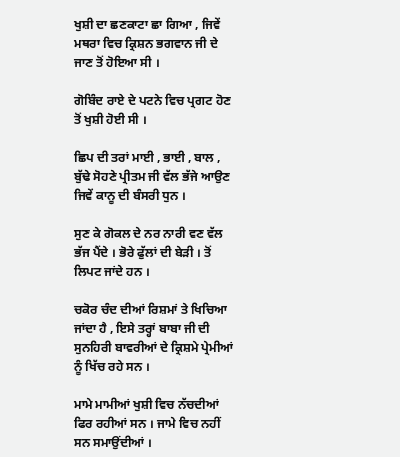ਖੁਸ਼ੀ ਦਾ ਛਣਕਾਟਾ ਛਾ ਗਿਆ , ਜਿਵੇਂ ਮਥਰਾ ਵਿਚ ਕ੍ਰਿਸ਼ਨ ਭਗਵਾਨ ਜੀ ਦੇ ਜਾਣ ਤੋਂ ਹੋਇਆ ਸੀ ।

ਗੋਬਿੰਦ ਰਾਏ ਦੇ ਪਟਨੇ ਵਿਚ ਪ੍ਰਗਟ ਹੋਣ ਤੋਂ ਖੁਸ਼ੀ ਹੋਈ ਸੀ ।

ਛਿਪ ਦੀ ਤਰਾਂ ਮਾਈ , ਭਾਈ , ਬਾਲ , ਬੁੱਢੇ ਸੋਹਣੇ ਪ੍ਰੀਤਮ ਜੀ ਵੱਲ ਭੱਜੇ ਆਉਣ ਜਿਵੇਂ ਕਾਨੂ ਦੀ ਬੰਸਰੀ ਧੁਨ ।

ਸੁਣ ਕੇ ਗੋਕਲ ਦੇ ਨਰ ਨਾਰੀ ਵਣ ਵੱਲ ਭੱਜ ਪੈਂਦੇ । ਭੋਰੇ ਫੁੱਲਾਂ ਦੀ ਬੇੜੀ । ਤੋਂ ਲਿਪਟ ਜਾਂਦੇ ਹਨ ।

ਚਕੋਰ ਚੰਦ ਦੀਆਂ ਰਿਸ਼ਮਾਂ ਤੇ ਖਿਚਿਆ ਜਾਂਦਾ ਹੈ , ਇਸੇ ਤਰ੍ਹਾਂ ਬਾਬਾ ਜੀ ਦੀ ਸੁਨਹਿਰੀ ਬਾਵਰੀਆਂ ਦੇ ਕ੍ਰਿਸ਼ਮੇ ਪ੍ਰੇਮੀਆਂ ਨੂੰ ਖਿੱਚ ਰਹੇ ਸਨ ।

ਮਾਮੇ ਮਾਮੀਆਂ ਖੁਸ਼ੀ ਵਿਚ ਨੱਚਦੀਆਂ ਫਿਰ ਰਹੀਆਂ ਸਨ । ਜਾਮੇ ਵਿਚ ਨਹੀਂ ਸਨ ਸਮਾਉਂਦੀਆਂ ।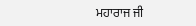ਮਹਾਰਾਜ ਜੀ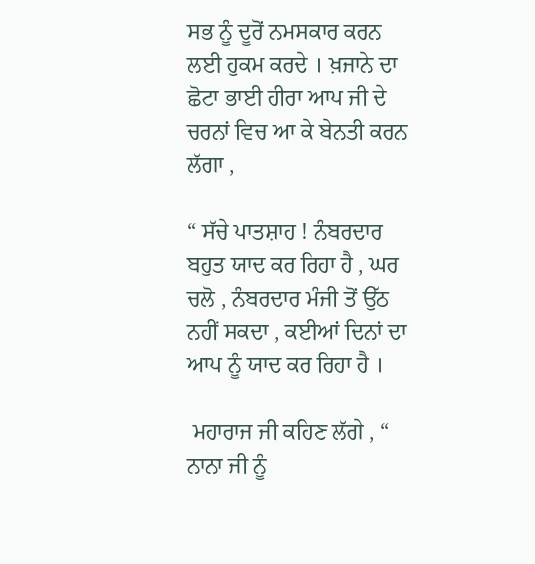ਸਭ ਨੂੰ ਦੂਰੋਂ ਨਮਸਕਾਰ ਕਰਨ ਲਈ ਹੁਕਮ ਕਰਦੇ । ਖ਼ਜਾਨੇ ਦਾ ਛੋਟਾ ਭਾਈ ਹੀਰਾ ਆਪ ਜੀ ਦੇ ਚਰਨਾਂ ਵਿਚ ਆ ਕੇ ਬੇਨਤੀ ਕਰਨ ਲੱਗਾ ,

“ ਸੱਚੇ ਪਾਤਸ਼ਾਹ ! ਨੰਬਰਦਾਰ ਬਹੁਤ ਯਾਦ ਕਰ ਰਿਹਾ ਹੈ , ਘਰ ਚਲੋ , ਨੰਬਰਦਾਰ ਮੰਜੀ ਤੋਂ ਉੱਠ ਨਹੀਂ ਸਕਦਾ , ਕਈਆਂ ਦਿਨਾਂ ਦਾ ਆਪ ਨੂੰ ਯਾਦ ਕਰ ਰਿਹਾ ਹੈ ।

 ਮਹਾਰਾਜ ਜੀ ਕਹਿਣ ਲੱਗੇ , “ ਨਾਨਾ ਜੀ ਨੂੰ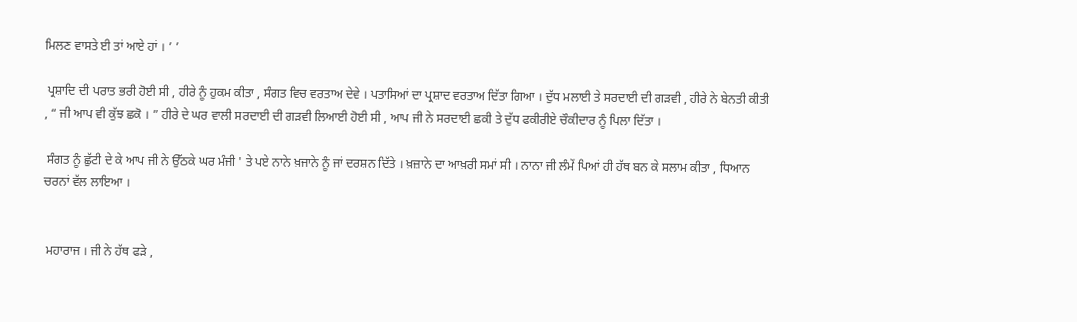ਮਿਲਣ ਵਾਸਤੇ ਈ ਤਾਂ ਆਏ ਹਾਂ । ’ ’

 ਪ੍ਰਸ਼ਾਦਿ ਦੀ ਪਰਾਤ ਭਰੀ ਹੋਈ ਸੀ , ਹੀਰੇ ਨੂੰ ਹੁਕਮ ਕੀਤਾ , ਸੰਗਤ ਵਿਚ ਵਰਤਾਅ ਦੇਵੇ । ਪਤਾਸਿਆਂ ਦਾ ਪ੍ਰਸ਼ਾਦ ਵਰਤਾਅ ਦਿੱਤਾ ਗਿਆ । ਦੁੱਧ ਮਲਾਈ ਤੇ ਸਰਦਾਈ ਦੀ ਗੜਵੀ , ਹੀਰੇ ਨੇ ਬੇਨਤੀ ਕੀਤੀ , “ ਜੀ ਆਪ ਵੀ ਕੁੱਝ ਛਕੋ । ” ਹੀਰੇ ਦੇ ਘਰ ਵਾਲੀ ਸਰਦਾਈ ਦੀ ਗੜਵੀ ਲਿਆਈ ਹੋਈ ਸੀ , ਆਪ ਜੀ ਨੇ ਸਰਦਾਈ ਛਕੀ ਤੇ ਦੁੱਧ ਫਕੀਰੀਏ ਚੌਕੀਦਾਰ ਨੂੰ ਪਿਲਾ ਦਿੱਤਾ ।

 ਸੰਗਤ ਨੂੰ ਛੁੱਟੀ ਦੇ ਕੇ ਆਪ ਜੀ ਨੇ ਉੱਠਕੇ ਘਰ ਮੰਜੀ ' ਤੇ ਪਏ ਨਾਨੇ ਖ਼ਜਾਨੇ ਨੂੰ ਜਾਂ ਦਰਸ਼ਨ ਦਿੱਤੇ । ਖ਼ਜ਼ਾਨੇ ਦਾ ਆਖ਼ਰੀ ਸਮਾਂ ਸੀ । ਨਾਨਾ ਜੀ ਲੰਮੇਂ ਪਿਆਂ ਹੀ ਹੱਥ ਬਨ ਕੇ ਸਲਾਮ ਕੀਤਾ , ਧਿਆਨ ਚਰਨਾਂ ਵੱਲ ਲਾਇਆ ।


 ਮਹਾਰਾਜ । ਜੀ ਨੇ ਹੱਥ ਫੜੇ ,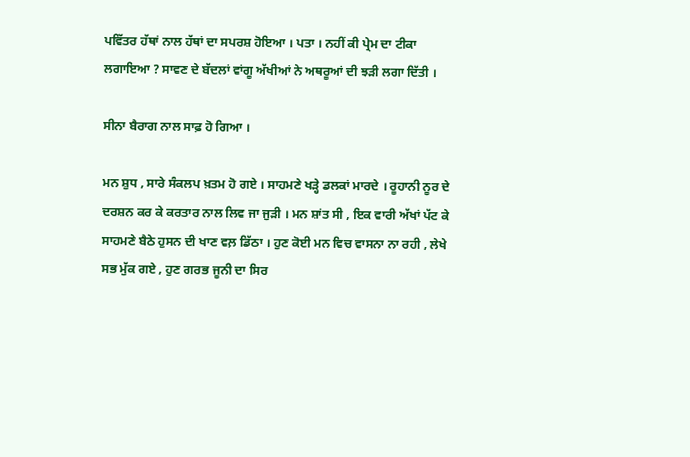ਪਵਿੱਤਰ ਹੱਥਾਂ ਨਾਲ ਹੱਥਾਂ ਦਾ ਸਪਰਸ਼ ਹੋਇਆ । ਪਤਾ । ਨਹੀਂ ਕੀ ਪ੍ਰੇਮ ਦਾ ਟੀਕਾ ਲਗਾਇਆ ? ਸਾਵਣ ਦੇ ਬੱਦਲਾਂ ਵਾਂਗੂ ਅੱਖੀਆਂ ਨੇ ਅਥਰੂਆਂ ਦੀ ਝੜੀ ਲਗਾ ਦਿੱਤੀ ।

ਸੀਨਾ ਬੈਰਾਗ ਨਾਲ ਸਾਫ਼ ਹੋ ਗਿਆ ।

ਮਨ ਸ਼ੁਧ , ਸਾਰੇ ਸੰਕਲਪ ਖ਼ਤਮ ਹੋ ਗਏ । ਸਾਹਮਣੇ ਖੜ੍ਹੇ ਡਲਕਾਂ ਮਾਰਦੇ । ਰੂਹਾਨੀ ਨੂਰ ਦੇ ਦਰਸ਼ਨ ਕਰ ਕੇ ਕਰਤਾਰ ਨਾਲ ਲਿਵ ਜਾ ਜੁੜੀ । ਮਨ ਸ਼ਾਂਤ ਸੀ , ਇਕ ਵਾਰੀ ਅੱਖਾਂ ਪੱਟ ਕੇ ਸਾਹਮਣੇ ਬੈਠੇ ਹੁਸਨ ਦੀ ਖਾਣ ਵਲ਼ ਡਿੱਠਾ । ਹੁਣ ਕੋਈ ਮਨ ਵਿਚ ਵਾਸਨਾ ਨਾ ਰਹੀ , ਲੇਖੇ ਸਭ ਮੁੱਕ ਗਏ , ਹੁਣ ਗਰਭ ਜੂਨੀ ਦਾ ਸਿਰ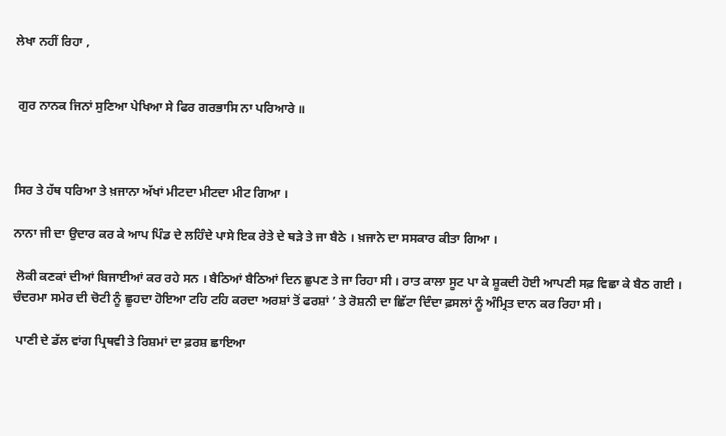ਲੇਖਾ ਨਹੀਂ ਰਿਹਾ ,


 ਗੁਰ ਨਾਨਕ ਜਿਨਾਂ ਸੁਣਿਆ ਪੇਖਿਆ ਸੇ ਫਿਰ ਗਰਭਾਸਿ ਨਾ ਪਰਿਆਰੇ ॥



ਸਿਰ ਤੇ ਹੱਥ ਧਰਿਆ ਤੇ ਖ਼ਜਾਨਾ ਅੱਖਾਂ ਮੀਟਦਾ ਮੀਟਦਾ ਮੀਟ ਗਿਆ ।

ਨਾਨਾ ਜੀ ਦਾ ਉਦਾਰ ਕਰ ਕੇ ਆਪ ਪਿੰਡ ਦੇ ਲਹਿੰਦੇ ਪਾਸੇ ਇਕ ਰੇਤੇ ਦੇ ਥੜੇ ਤੇ ਜਾ ਬੈਠੇ । ਖ਼ਜਾਨੇ ਦਾ ਸਸਕਾਰ ਕੀਤਾ ਗਿਆ ।

 ਲੋਕੀ ਕਣਕਾਂ ਦੀਆਂ ਬਿਜਾਈਆਂ ਕਰ ਰਹੇ ਸਨ । ਬੈਠਿਆਂ ਬੈਠਿਆਂ ਦਿਨ ਛੁਪਣ ਤੇ ਜਾ ਰਿਹਾ ਸੀ । ਰਾਤ ਕਾਲਾ ਸੂਟ ਪਾ ਕੇ ਸ਼ੂਕਦੀ ਹੋਈ ਆਪਣੀ ਸਫ਼ ਵਿਛਾ ਕੇ ਬੈਠ ਗਈ । ਚੰਦਰਮਾ ਸਮੇਰ ਦੀ ਚੋਟੀ ਨੂੰ ਛੂਹਦਾ ਹੋਇਆ ਟਹਿ ਟਹਿ ਕਰਦਾ ਅਰਸ਼ਾਂ ਤੋਂ ਫਰਸ਼ਾਂ ’ ਤੇ ਰੋਸ਼ਨੀ ਦਾ ਛਿੱਟਾ ਦਿੰਦਾ ਫ਼ਸਲਾਂ ਨੂੰ ਅੰਮ੍ਰਿਤ ਦਾਨ ਕਰ ਰਿਹਾ ਸੀ ।

 ਪਾਣੀ ਦੇ ਡੱਲ ਵਾਂਗ ਪ੍ਰਿਥਵੀ ਤੇ ਰਿਸ਼ਮਾਂ ਦਾ ਫ਼ਰਸ਼ ਛਾਇਆ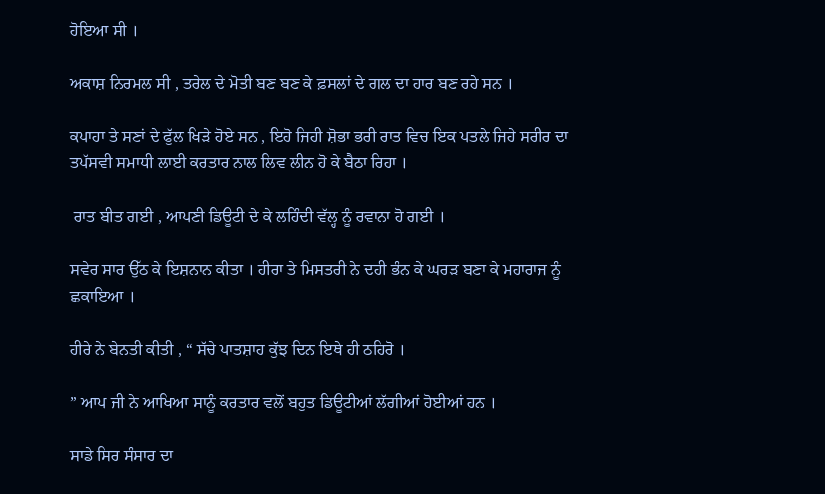ਹੋਇਆ ਸੀ ।

ਅਕਾਸ਼ ਨਿਰਮਲ ਸੀ , ਤਰੇਲ ਦੇ ਮੋਤੀ ਬਣ ਬਣ ਕੇ ਫ਼ਸਲਾਂ ਦੇ ਗਲ ਦਾ ਹਾਰ ਬਣ ਰਹੇ ਸਨ ।

ਕਪਾਹਾ ਤੇ ਸਣਾਂ ਦੇ ਫੁੱਲ ਖਿੜੇ ਹੋਏ ਸਨ , ਇਹੋ ਜਿਹੀ ਸ਼ੋਭਾ ਭਰੀ ਰਾਤ ਵਿਚ ਇਕ ਪਤਲੇ ਜਿਹੇ ਸਰੀਰ ਦਾ ਤਪੱਸਵੀ ਸਮਾਧੀ ਲਾਈ ਕਰਤਾਰ ਨਾਲ ਲਿਵ ਲੀਨ ਹੋ ਕੇ ਬੈਠਾ ਰਿਹਾ ।

 ਰਾਤ ਬੀਤ ਗਈ , ਆਪਣੀ ਡਿਊਟੀ ਦੇ ਕੇ ਲਹਿੰਦੀ ਵੱਲ੍ਹ ਨੂੰ ਰਵਾਨਾ ਹੋ ਗਈ ।

ਸਵੇਰ ਸਾਰ ਉੱਠ ਕੇ ਇਸ਼ਨਾਨ ਕੀਤਾ । ਹੀਰਾ ਤੇ ਮਿਸਤਰੀ ਨੇ ਦਹੀ ਭੰਨ ਕੇ ਘਰੜ ਬਣਾ ਕੇ ਮਹਾਰਾਜ ਨੂੰ ਛਕਾਇਆ ।

ਹੀਰੇ ਨੇ ਬੇਨਤੀ ਕੀਤੀ , “ ਸੱਚੇ ਪਾਤਸ਼ਾਹ ਕੁੱਝ ਦਿਨ ਇਥੇ ਹੀ ਠਹਿਰੋ ।

” ਆਪ ਜੀ ਨੇ ਆਖਿਆ ਸਾਨੂੰ ਕਰਤਾਰ ਵਲੋਂ ਬਹੁਤ ਡਿਊਟੀਆਂ ਲੱਗੀਆਂ ਹੋਈਆਂ ਹਨ ।

ਸਾਡੇ ਸਿਰ ਸੰਸਾਰ ਦਾ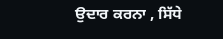ਉਦਾਰ ਕਰਨਾ , ਸਿੱਧੇ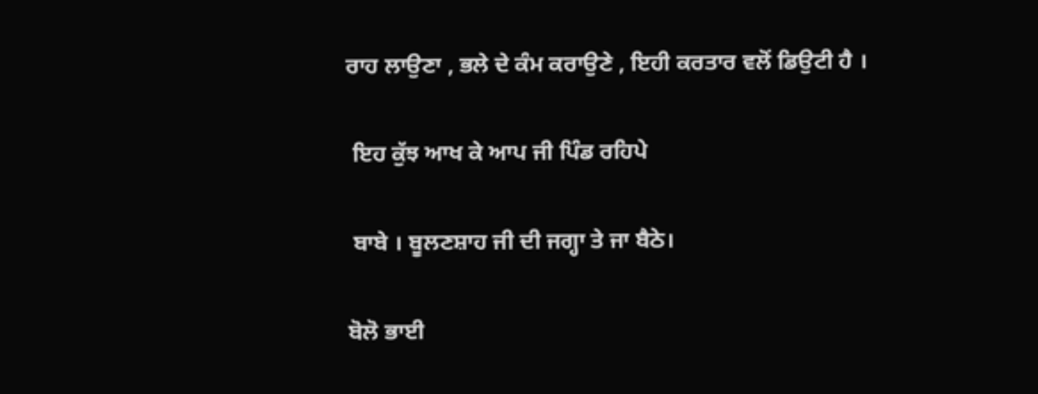ਰਾਹ ਲਾਉਣਾ , ਭਲੇ ਦੇ ਕੰਮ ਕਰਾਉਣੇ , ਇਹੀ ਕਰਤਾਰ ਵਲੋਂ ਡਿਉਟੀ ਹੈ ।

 ਇਹ ਕੁੱਝ ਆਖ ਕੇ ਆਪ ਜੀ ਪਿੰਡ ਰਹਿਪੇ

 ਬਾਬੇ । ਬੂਲਣਸ਼ਾਹ ਜੀ ਦੀ ਜਗ੍ਹਾ ਤੇ ਜਾ ਬੈਠੇ।

ਬੋਲੋ ਭਾਈ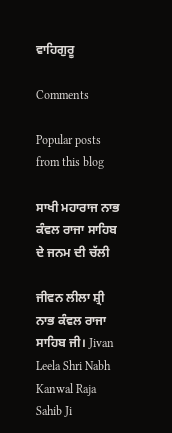ਵਾਹਿਗੁਰੂ

Comments

Popular posts from this blog

ਸਾਖੀ ਮਹਾਰਾਜ ਨਾਭ ਕੰਵਲ ਰਾਜਾ ਸਾਹਿਬ ਦੇ ਜਨਮ ਦੀ ਚੱਲੀ

ਜੀਵਨ ਲੀਲਾ ਸ਼੍ਰੀ ਨਾਭ ਕੰਵਲ ਰਾਜਾ ਸਾਹਿਬ ਜੀ। Jivan Leela Shri Nabh Kanwal Raja Sahib Ji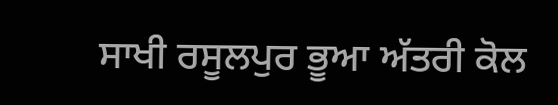ਸਾਖੀ ਰਸੂਲਪੁਰ ਭੂਆ ਅੱਤਰੀ ਕੋਲ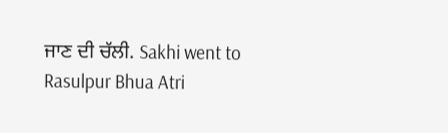ਜਾਣ ਦੀ ਚੱਲੀ. Sakhi went to Rasulpur Bhua Atri